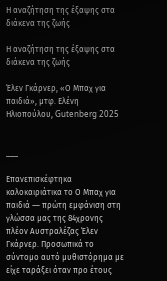Η αναζήτηση της έξαψης στα διάκενα της ζωής

Η αναζήτηση της έξαψης στα διάκενα της ζωής

Έλεν Γκάρνερ, «Ο Μπαχ για παιδιά», μτφ. Ελένη Ηλιοπούλου, Gutenberg 2025


___

Επανεπισκέφτηκα καλοκαιριάτικα το Ο Μπαχ για παιδιά ― πρώτη εμφάνιση στη γλώσσα μας της 84χρονης πλέον Αυστραλέζας Έλεν Γκάρνερ. Προσωπικά το σύντομο αυτό μυθιστόρημα με είχε ταράξει όταν προ έτους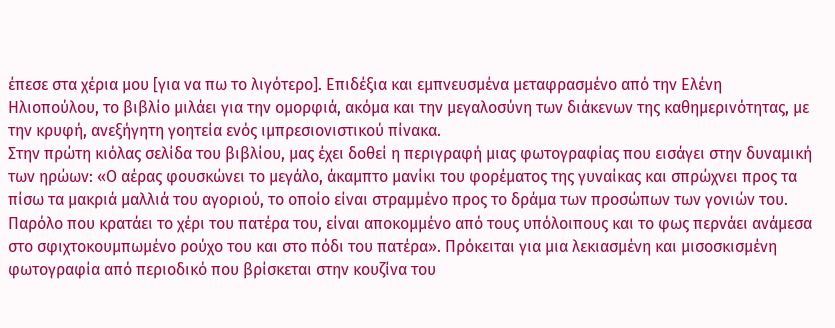έπεσε στα χέρια μου [για να πω το λιγότερο]. Επιδέξια και εμπνευσμένα μεταφρασμένο από την Ελένη Ηλιοπούλου, το βιβλίο μιλάει για την ομορφιά, ακόμα και την μεγαλοσύνη των διάκενων της καθημερινότητας, με την κρυφή, ανεξήγητη γοητεία ενός ιμπρεσιονιστικού πίνακα.
Στην πρώτη κιόλας σελίδα του βιβλίου, μας έχει δοθεί η περιγραφή μιας φωτογραφίας που εισάγει στην δυναμική των ηρώων: «Ο αέρας φουσκώνει το μεγάλο, άκαμπτο μανίκι του φορέματος της γυναίκας και σπρώχνει προς τα πίσω τα μακριά μαλλιά του αγοριού, το οποίο είναι στραμμένο προς το δράμα των προσώπων των γονιών του. Παρόλο που κρατάει το χέρι του πατέρα του, είναι αποκομμένο από τους υπόλοιπους και το φως περνάει ανάμεσα στο σφιχτοκουμπωμένο ρούχο του και στο πόδι του πατέρα». Πρόκειται για μια λεκιασμένη και μισοσκισμένη φωτογραφία από περιοδικό που βρίσκεται στην κουζίνα του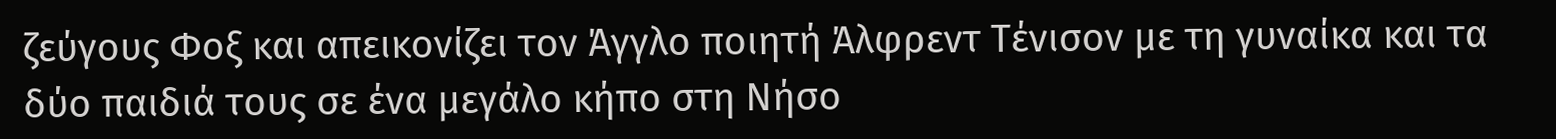ζεύγους Φοξ και απεικονίζει τον Άγγλο ποιητή Άλφρεντ Τένισον με τη γυναίκα και τα δύο παιδιά τους σε ένα μεγάλο κήπο στη Νήσο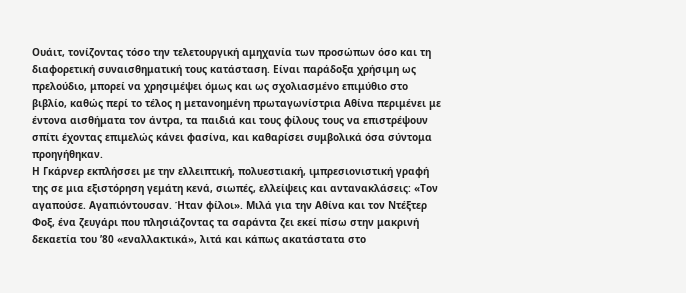Ουάιτ, τονίζοντας τόσο την τελετουργική αμηχανία των προσώπων όσο και τη διαφορετική συναισθηματική τους κατάσταση. Είναι παράδοξα χρήσιμη ως πρελούδιο, μπορεί να χρησιμέψει όμως και ως σχολιασμένο επιμύθιο στο βιβλίο, καθώς περί το τέλος η μετανοημένη πρωταγωνίστρια Αθίνα περιμένει με έντονα αισθήματα τον άντρα, τα παιδιά και τους φίλους τους να επιστρέψουν σπίτι έχοντας επιμελώς κάνει φασίνα, και καθαρίσει συμβολικά όσα σύντομα προηγήθηκαν.
Η Γκάρνερ εκπλήσσει με την ελλειπτική, πολυεστιακή, ιμπρεσιονιστική γραφή της σε μια εξιστόρηση γεμάτη κενά, σιωπές, ελλείψεις και αντανακλάσεις: «Τον αγαπούσε. Αγαπιόντουσαν. Ήταν φίλοι». Μιλά για την Αθίνα και τον Ντέξτερ Φοξ, ένα ζευγάρι που πλησιάζοντας τα σαράντα ζει εκεί πίσω στην μακρινή δεκαετία του ’80 «εναλλακτικά», λιτά και κάπως ακατάστατα στο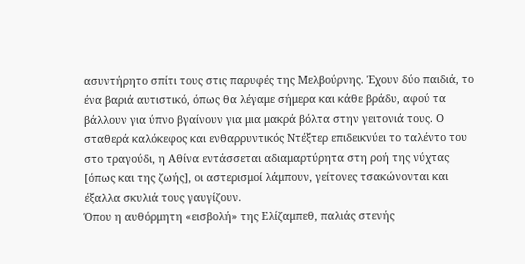ασυντήρητο σπίτι τους στις παρυφές της Μελβούρνης. Έχουν δύο παιδιά, το ένα βαριά αυτιστικό, όπως θα λέγαμε σήμερα και κάθε βράδυ, αφού τα βάλλουν για ύπνο βγαίνουν για μια μακρά βόλτα στην γειτονιά τους. Ο σταθερά καλόκεφος και ενθαρρυντικός Ντέξτερ επιδεικνύει το ταλέντο του στο τραγούδι, η Αθίνα εντάσσεται αδιαμαρτύρητα στη ροή της νύχτας [όπως και της ζωής], οι αστερισμοί λάμπουν, γείτονες τσακώνονται και έξαλλα σκυλιά τους γαυγίζουν.
Όπου η αυθόρμητη «εισβολή» της Ελίζαμπεθ, παλιάς στενής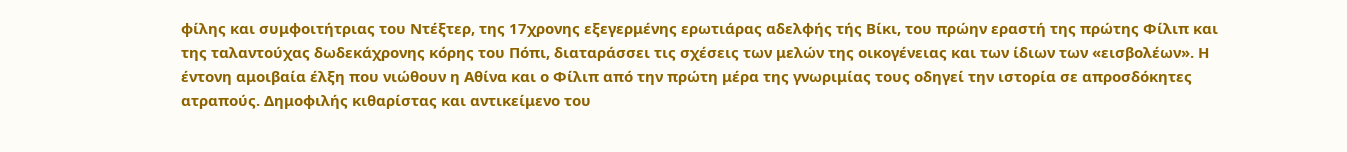φίλης και συμφοιτήτριας του Ντέξτερ, της 17χρονης εξεγερμένης ερωτιάρας αδελφής τής Βίκι, του πρώην εραστή της πρώτης Φίλιπ και της ταλαντούχας δωδεκάχρονης κόρης του Πόπι, διαταράσσει τις σχέσεις των μελών της οικογένειας και των ίδιων των «εισβολέων». Η έντονη αμοιβαία έλξη που νιώθουν η Αθίνα και ο Φίλιπ από την πρώτη μέρα της γνωριμίας τους οδηγεί την ιστορία σε απροσδόκητες ατραπούς. Δημοφιλής κιθαρίστας και αντικείμενο του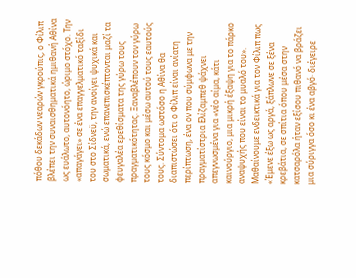πόθου δεκάδων νεαρών γκρούπις, ο Φίλιπ βλέπει την συναισθηματικά ημιθανή Αθίνα ως ευάλωτο, αυτονόητο, ώριμο στόχο. Την «απαγάγει» σε ένα επαγγελματικό ταξίδι του στο Σίδνεϋ, την ανοίγει ψυχικά και σωματικά, ενώ επανεπισκέπτονται μαζί τα φευγαλέα ερεθίσματα της γύρω τους πραγματικότητας. Ξαναβλέπουν τον γύρω τους κόσμο και μέσω αυτού τους εαυτούς τους. Σύντομα ωστόσο η Αθίνα θα διαπιστώσει ότι ο Φίλιπ είναι ανίατη περίπτωση, ένα ον που σύμφωνα με την πραγματίστρια Ελίζαμπεθ ψάχνει απεγνωσμένα για «νέο αίμα, κάτι καινούργιο, μια μικρή έξαψη για το πάρκο αναψυχής που είναι το μυαλό του». Μαθαίνουμε ενδεικτικά για τον Φίλιπ πως «Έμενε έξω ως αργά, ξάπλωνε σε ξένα κρεβάτια, σε σπίτια όπου μέσα στην κατσαρόλα ήταν εξίσου πιθανό να βράζει μια σύριγγα όσο κι ένα αβγό· διέγειρε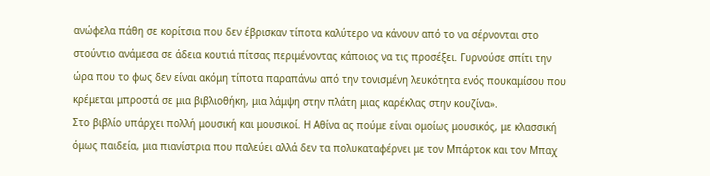ανώφελα πάθη σε κορίτσια που δεν έβρισκαν τίποτα καλύτερο να κάνουν από το να σέρνονται στο στούντιο ανάμεσα σε άδεια κουτιά πίτσας περιμένοντας κάποιος να τις προσέξει. Γυρνούσε σπίτι την ώρα που το φως δεν είναι ακόμη τίποτα παραπάνω από την τονισμένη λευκότητα ενός πουκαμίσου που κρέμεται μπροστά σε μια βιβλιοθήκη, μια λάμψη στην πλάτη μιας καρέκλας στην κουζίνα».
Στο βιβλίο υπάρχει πολλή μουσική και μουσικοί. Η Αθίνα ας πούμε είναι ομοίως μουσικός, με κλασσική όμως παιδεία, μια πιανίστρια που παλεύει αλλά δεν τα πολυκαταφέρνει με τον Μπάρτοκ και τον Μπαχ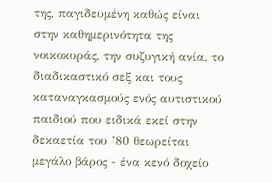της, παγιδευμένη καθώς είναι στην καθημερινότητα της νοικοκυράς, την συζυγική ανία, το διαδικαστικό σεξ και τους καταναγκασμούς ενός αυτιστικού παιδιού που ειδικά εκεί στην δεκαετία του ’80 θεωρείται μεγάλο βάρος - ένα κενό δοχείο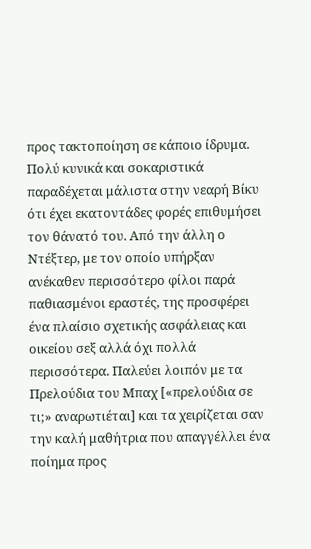προς τακτοποίηση σε κάποιο ίδρυμα. Πολύ κυνικά και σοκαριστικά παραδέχεται μάλιστα στην νεαρή Βίκυ ότι έχει εκατοντάδες φορές επιθυμήσει τον θάνατό του. Από την άλλη ο Ντέξτερ, με τον οποίο υπήρξαν ανέκαθεν περισσότερο φίλοι παρά παθιασμένοι εραστές, της προσφέρει ένα πλαίσιο σχετικής ασφάλειας και οικείου σεξ αλλά όχι πολλά περισσότερα. Παλεύει λοιπόν με τα Πρελούδια του Μπαχ [«πρελούδια σε τι;» αναρωτιέται] και τα χειρίζεται σαν την καλή μαθήτρια που απαγγέλλει ένα ποίημα προς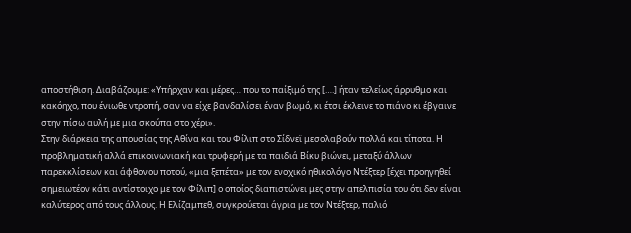αποστήθιση. Διαβάζουμε: «Υπήρχαν και μέρες… που το παίξιμό της [….] ήταν τελείως άρρυθμο και κακόηχο, που ένιωθε ντροπή, σαν να είχε βανδαλίσει έναν βωμό, κι έτσι έκλεινε το πιάνο κι έβγαινε στην πίσω αυλή με μια σκούπα στο χέρι».
Στην διάρκεια της απουσίας της Αθίνα και του Φίλιπ στο Σίδνεϊ μεσολαβούν πολλά και τίποτα. Η προβληματική αλλά επικοινωνιακή και τρυφερή με τα παιδιά Βίκυ βιώνει, μεταξύ άλλων παρεκκλίσεων και άφθονου ποτού, «μια ξεπέτα» με τον ενοχικό ηθικολόγο Ντέξτερ [έχει προηγηθεί σημειωτέον κάτι αντίστοιχο με τον Φίλιπ] ο οποίος διαπιστώνει μες στην απελπισία του ότι δεν είναι καλύτερος από τους άλλους. Η Ελίζαμπεθ, συγκρούεται άγρια με τον Ντέξτερ, παλιό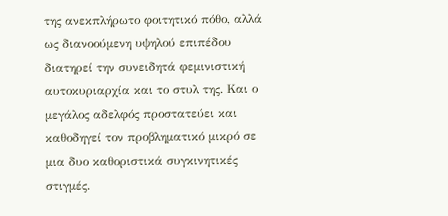της ανεκπλήρωτο φοιτητικό πόθο, αλλά ως διανοούμενη υψηλού επιπέδου διατηρεί την συνειδητά φεμινιστική αυτοκυριαρχία και το στυλ της. Και ο μεγάλος αδελφός προστατεύει και καθοδηγεί τον προβληματικό μικρό σε μια δυο καθοριστικά συγκινητικές στιγμές.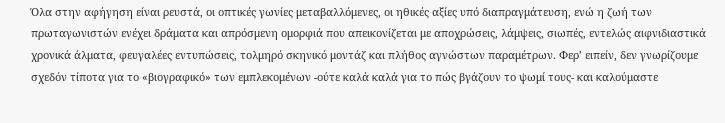Όλα στην αφήγηση είναι ρευστά, οι οπτικές γωνίες μεταβαλλόμενες, οι ηθικές αξίες υπό διαπραγμάτευση, ενώ η ζωή των πρωταγωνιστών ενέχει δράματα και απρόσμενη ομορφιά που απεικονίζεται με αποχρώσεις, λάμψεις, σιωπές, εντελώς αιφνιδιαστικά χρονικά άλματα, φευγαλέες εντυπώσεις, τολμηρό σκηνικό μοντάζ και πλήθος αγνώστων παραμέτρων. Φερ’ ειπείν, δεν γνωρίζουμε σχεδόν τίποτα για το «βιογραφικό» των εμπλεκομένων -ούτε καλά καλά για το πώς βγάζουν το ψωμί τους- και καλούμαστε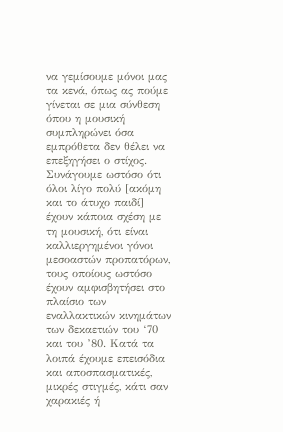να γεμίσουμε μόνοι μας τα κενά, όπως ας πούμε γίνεται σε μια σύνθεση όπου η μουσική συμπληρώνει όσα εμπρόθετα δεν θέλει να επεξηγήσει ο στίχος. Συνάγουμε ωστόσο ότι όλοι λίγο πολύ [ακόμη και το άτυχο παιδί] έχουν κάποια σχέση με τη μουσική, ότι είναι καλλιεργημένοι γόνοι μεσοαστών προπατόρων, τους οποίους ωστόσο έχουν αμφισβητήσει στο πλαίσιο των εναλλακτικών κινημάτων των δεκαετιών του ‘70 και του ’80. Κατά τα λοιπά έχουμε επεισόδια και αποσπασματικές, μικρές στιγμές, κάτι σαν χαρακιές ή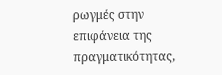ρωγμές στην επιφάνεια της πραγματικότητας,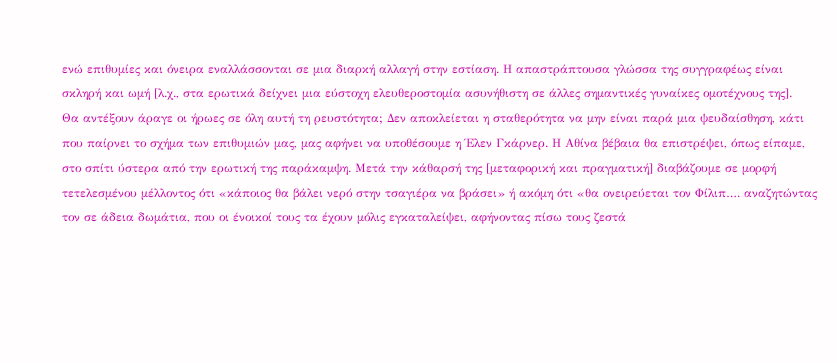ενώ επιθυμίες και όνειρα εναλλάσσονται σε μια διαρκή αλλαγή στην εστίαση. Η απαστράπτουσα γλώσσα της συγγραφέως είναι σκληρή και ωμή [λ.χ., στα ερωτικά δείχνει μια εύστοχη ελευθεροστομία ασυνήθιστη σε άλλες σημαντικές γυναίκες ομοτέχνους της].
Θα αντέξουν άραγε οι ήρωες σε όλη αυτή τη ρευστότητα; Δεν αποκλείεται η σταθερότητα να μην είναι παρά μια ψευδαίσθηση, κάτι που παίρνει το σχήμα των επιθυμιών μας, μας αφήνει να υποθέσουμε η Έλεν Γκάρνερ. Η Αθίνα βέβαια θα επιστρέψει, όπως είπαμε, στο σπίτι ύστερα από την ερωτική της παράκαμψη. Μετά την κάθαρσή της [μεταφορική και πραγματική] διαβάζουμε σε μορφή τετελεσμένου μέλλοντος ότι «κάποιος θα βάλει νερό στην τσαγιέρα να βράσει» ή ακόμη ότι «θα ονειρεύεται τον Φίλιπ…. αναζητώντας τον σε άδεια δωμάτια, που οι ένοικοί τους τα έχουν μόλις εγκαταλείψει, αφήνοντας πίσω τους ζεστά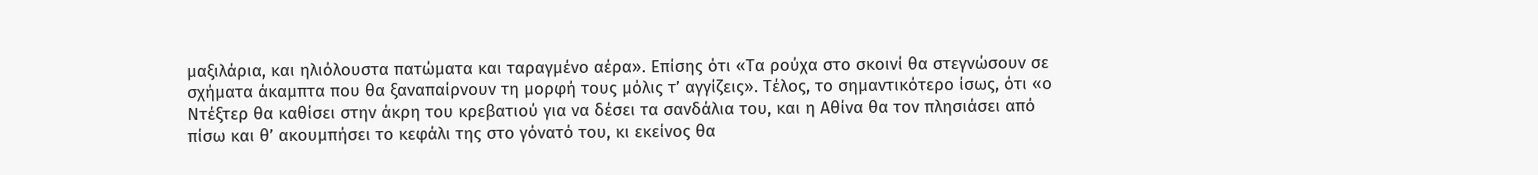μαξιλάρια, και ηλιόλουστα πατώματα και ταραγμένο αέρα». Επίσης ότι «Τα ρούχα στο σκοινί θα στεγνώσουν σε σχήματα άκαμπτα που θα ξαναπαίρνουν τη μορφή τους μόλις τ’ αγγίζεις». Τέλος, το σημαντικότερο ίσως, ότι «ο Ντέξτερ θα καθίσει στην άκρη του κρεβατιού για να δέσει τα σανδάλια του, και η Αθίνα θα τον πλησιάσει από πίσω και θ’ ακουμπήσει το κεφάλι της στο γόνατό του, κι εκείνος θα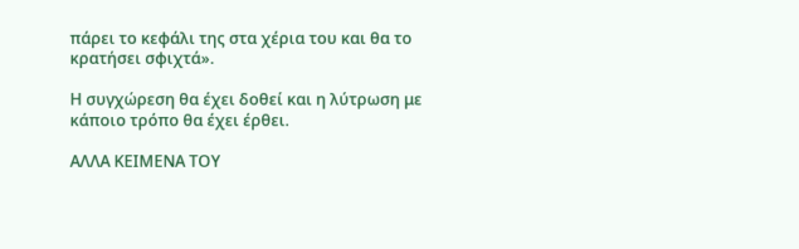πάρει το κεφάλι της στα χέρια του και θα το κρατήσει σφιχτά».

Η συγχώρεση θα έχει δοθεί και η λύτρωση με κάποιο τρόπο θα έχει έρθει.

ΑΛΛΑ ΚΕΙΜΕΝΑ ΤΟΥ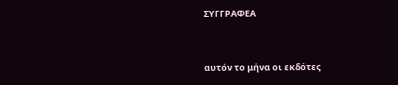ΣΥΓΓΡΑΦΕΑ


αυτόν το μήνα οι εκδότες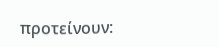προτείνουν: